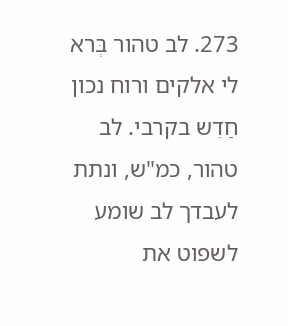273. לב טהור בְּרא לי אלקים ורוח נכון חַדֵש בקרבי. לב טהור, כמ"ש, ונתת לעבדך לב שומע לשפוט את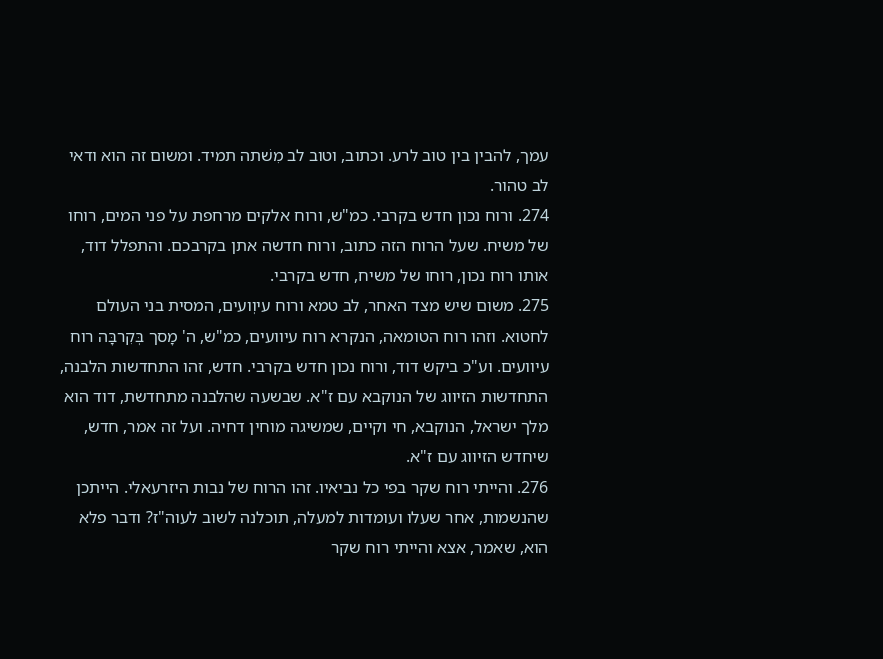עמך, להבין בין טוב לרע. וכתוב, וטוב לב מִשׁתה תמיד. ומשום זה הוא ודאי לב טהור.
274. ורוח נכון חדש בקרבי. כמ"ש, ורוח אלקים מרחפת על פני המים, רוחו של משיח. שעל הרוח הזה כתוב, ורוח חדשה אתן בקרבכם. והתפלל דוד, אותו רוח נכון, רוחו של משיח, חדש בקרבי.
275. משום שיש מצד האחר, לב טמא ורוח עיוְועים, המסית בני העולם לחטוא. וזהו רוח הטומאה, הנקרא רוח עיוועים, כמ"ש, ה' מָסך בְּקִרבָּה רוח עיוועים. וע"כ ביקש דוד, ורוח נכון חדש בקרבי. חדש, זהו התחדשות הלבנה, התחדשות הזיווג של הנוקבא עם ז"א. שבשעה שהלבנה מתחדשת, דוד הוא מלך ישראל, הנוקבא, חי וקיים, שמשיגה מוחין דחיה. ועל זה אמר, חדש, שיחדש הזיווג עם ז"א.
276. והייתי רוח שקר בפי כל נביאיו. זהו הרוח של נבות היזרעאלי. הייתכן שהנשמות, אחר שעלו ועומדות למעלה, תוכלנה לשוב לעוה"ז? ודבר פלא הוא, שאמר, אצא והייתי רוח שקר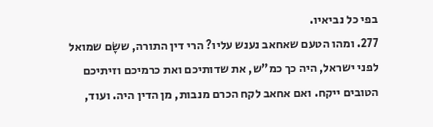בפי כל נביאיו.
277. ומהו הטעם שאחאב נענש עליו? הרי דין התורה, ששָׂם שמואל לפני ישראל, היה כך כמ"ש, את שדותיכם ואת כרמיכם וזיתיכם הטובים ייקח. ואם אחאב לקח הכרם מנבות, מן הדין היה. ועוד,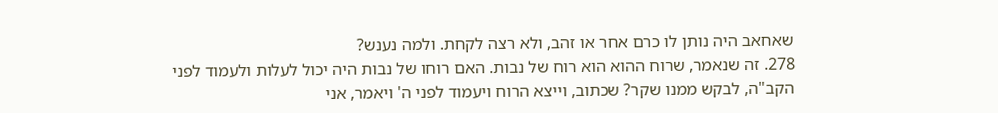שאחאב היה נותן לו כרם אחר או זהב, ולא רצה לקחת. ולמה נענש?
278. זה שנאמר, שרוח ההוא הוא רוח של נבות. האם רוחו של נבות היה יכול לעלות ולעמוד לפני הקב"ה, לבקש ממנו שקר? שכתוב, וייצא הרוח ויעמוד לפני ה' ויאמר, אני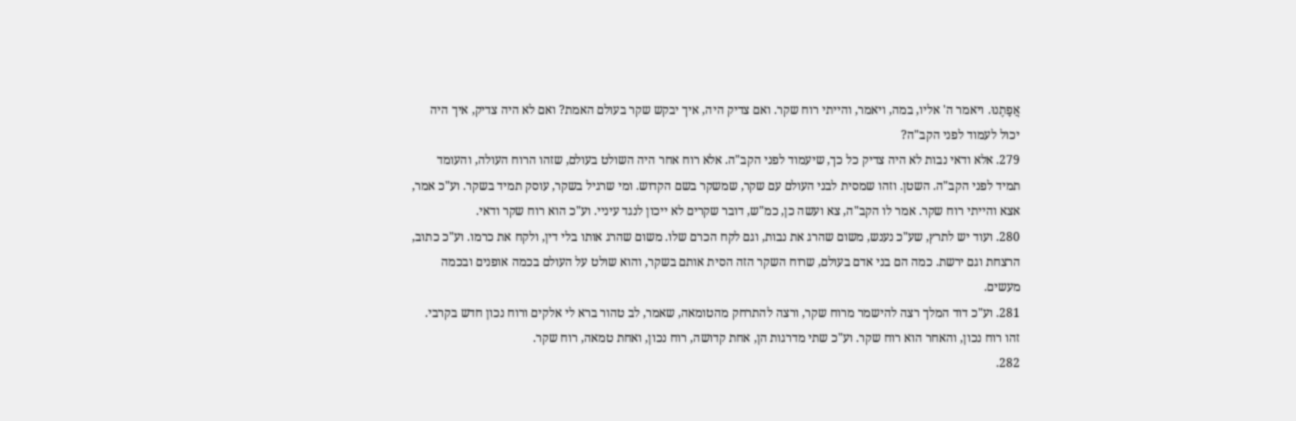אֲפַתֶנוּ. ויאמר ה' אליו, במה, ויאמר, והייתי רוח שקר. ואם צדיק היה, איך יבקש שקר בעולם האמת? ואם לא היה צדיק, איך היה יכול לעמוד לפני הקב"ה?
279. אלא ודאי נבות לא היה צדיק כל כך, שיעמוד לפני הקב"ה. אלא רוח אחר היה השולט בעולם, שזהו הרוח העולה, והעומד תמיד לפני הקב"ה. השטן. וזהו שמסית לבני העולם עם שקר, שמשקר בשם הקדוש. ומי שרגיל בשקר, עוסק תמיד בשקר. וע"כ אמר, אצא והייתי רוח שקר. אמר לו הקב"ה, צא ועשה כן, כמ"ש, דובר שקרים לא ייכון לנגד עיניי. וע"כ הוא רוח שקר ודאי.
280. ועוד יש לתרץ, שע"כ נענש, משום שהרג את נבות, וגם לקח הכרם שלו. משום שהרג אותו בלי דין, ולקח את כרמו. וע"כ כתוב, הרצחת וגם ירשת. כמה הם בני אדם בעולם, שרוח השקר הזה הסית אותם בשקר, והוא שולט על העולם בכמה אופנים ובכמה מעשים.
281. וע"כ דוד המלך רצה להישמר מרוח שקר, ורצה להתרחק מהטומאה, שאמר, לב טהור ברא לי אלקים ורוח נכון חדש בקרבי. זהו רוח נכון, והאחר הוא רוח שקר. וע"כ שתי מדרגות הן, אחת קדושה, רוח נכון, ואחת טמאה, רוח שקר.
282.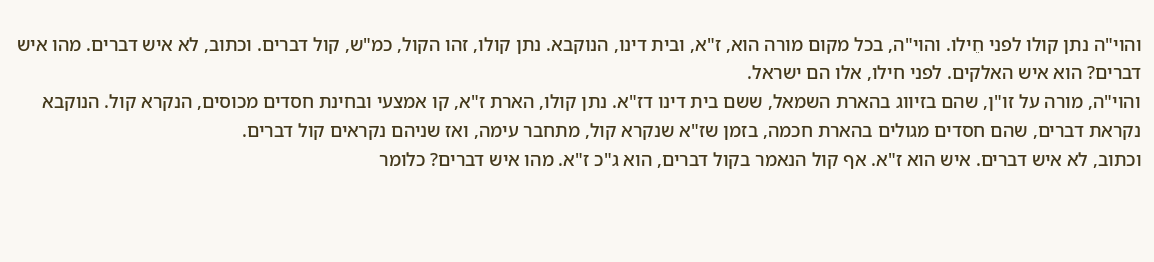והוי"ה נתן קולו לפני חֵילו. והוי"ה, בכל מקום מורה הוא, ז"א, ובית דינו, הנוקבא. נתן קולו, זהו הקול, כמ"ש, קול דברים. וכתוב, לא איש דברים. מהו איש דברים? הוא איש האלקים. לפני חילו, אלו הם ישראל.
והוי"ה, מורה על זו"ן, שהם בזיווג בהארת השמאל, ששם בית דינו דז"א. נתן קולו, הארת ז"א, קו אמצעי ובחינת חסדים מכוסים, הנקרא קול. הנוקבא נקראת דברים, שהם חסדים מגולים בהארת חכמה, בזמן שז"א שנקרא קול, מתחבר עימה, ואז שניהם נקראים קול דברים.
וכתוב, לא איש דברים. איש הוא ז"א. אף קול הנאמר בקול דברים, הוא ג"כ ז"א. מהו איש דברים? כלומר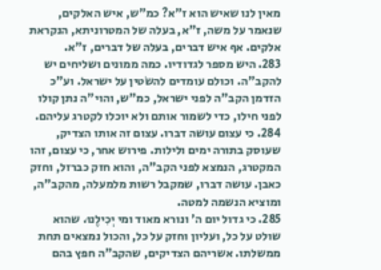מאין לנו שאיש הוא ז"א? כמ"ש, איש האלקים, שנאמר על משה, ז"א, בעלה של המטרוניתא, הנקראת אלקים. אף איש דברים, בעלה של דברים, ז"א.
283. היש מספר לגדודיו. כמה ממונים ושליחים יש להקב"ה. וכולם עומדים להשׂטין על ישראל. וע"כ הזדמן הקב"ה לפני ישראל, כמ"ש, והוי"ה נתן קולו לפני חילו, כדי לשמור אותם ולא יוכלו לקטרג עליהם.
284. כי עצום עושה דברו. עצום זה אותו הצדיק, שעוסק בתורה ימים ולילות. פירוש אחר, כי עצום, זהו המקטרג, הנמצא לפני הקב"ה, והוא חזק כברזל, וחזק כאבן. עושה דברו, שמקבל רשות מלמעלה, מהקב"ה, ומוציא הנשמה למטה.
285. כי גדול יום ה' ונורא מאוד ומי יְכִילֶנוּ. שהוא שולט על כל, ועליון וחזק על כל, והכול נמצאים תחת ממשלתו. אשריהם הצדיקים, שהקב"ה חפץ בהם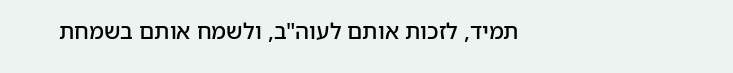תמיד, לזכות אותם לעוה"ב, ולשמח אותם בשמחת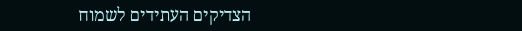הצדיקים העתידים לשמוח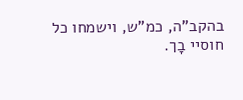בהקב"ה, כמ"ש, וישמחו כל חוסיי בָך.